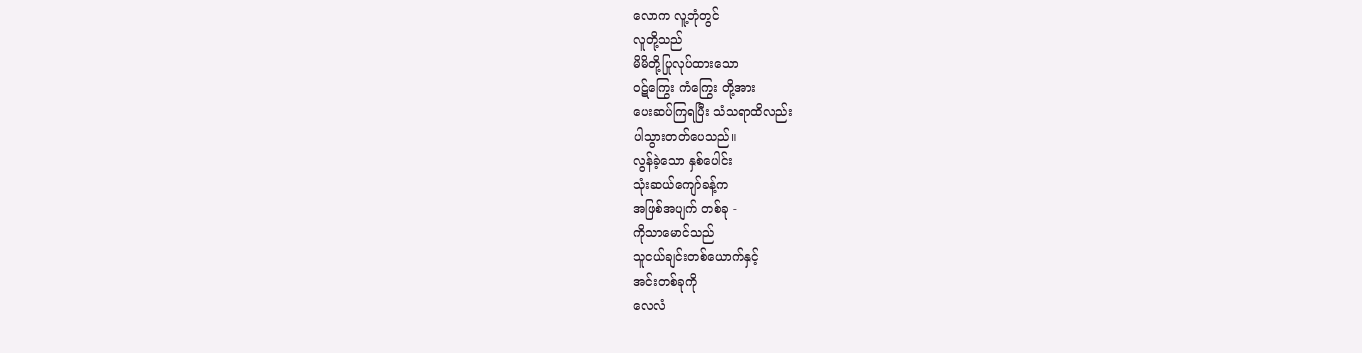လောက လူ့ဘုံတွင်
လူတို့သည်
မိမိတို့ပြုလုပ်ထားသော
ဝဋ်ကြွေး ကံကြွေး တို့အား
ပေးဆပ်ကြရပြီး သံသရာထိလည်း
ပါသွားတတ်ပေသည်။
လွန်ခဲ့သော နှစ်ပေါင်း
သုံးဆယ်ကျော်ခန့်က
အဖြစ်အပျက် တစ်ခု -
ကိုသာမောင်သည်
သူငယ်ချင်းတစ်ယောက်နှင့်
အင်းတစ်ခုကို
လေလံ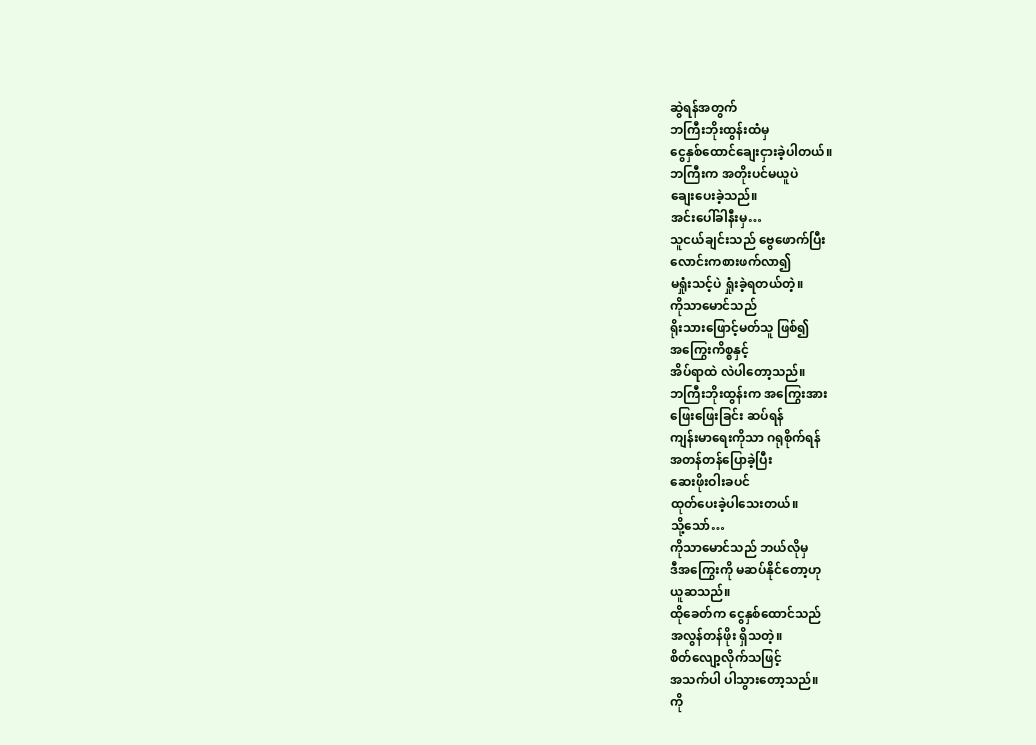ဆွဲရန်အတွက်
ဘကြီးဘိုးထွန်းထံမှ
ငွေနှစ်ထောင်ချေးငှားခဲ့ပါတယ်။
ဘကြီးက အတိုးပင်မယူပဲ
ချေးပေးခဲ့သည်။
အင်းပေါ်ခါနီးမှ…
သူငယ်ချင်းသည် ဗွေဖောက်ပြီး
လောင်းကစားဖက်လာ၍
မရှုံးသင့်ပဲ ရှုံးခဲ့ရတယ်တဲ့။
ကိုသာမောင်သည်
ရိုးသားဖြောင့်မတ်သူ ဖြစ်၍
အကြွေးကိစ္စနှင့်
အိပ်ရာထဲ လဲပါတော့သည်။
ဘကြီးဘိုးထွန်းက အကြွေးအား
ဖြေးဖြေးခြင်း ဆပ်ရန်
ကျန်းမာရေးကိုသာ ဂရုစိုက်ရန်
အတန်တန်ပြောခဲ့ပြီး
ဆေးဖိုးဝါးခပင်
ထုတ်ပေးခဲ့ပါသေးတယ်။
သို့သော်…
ကိုသာမောင်သည် ဘယ်လိုမှ
ဒီအကြွေးကို မဆပ်နိုင်တော့ဟု
ယူဆသည်။
ထိုခေတ်က ငွေနှစ်ထောင်သည်
အလွန်တန်ဖိုး ရှိသတဲ့။
စိတ်လျော့လိုက်သဖြင့်
အသက်ပါ ပါသွားတော့သည်။
ကို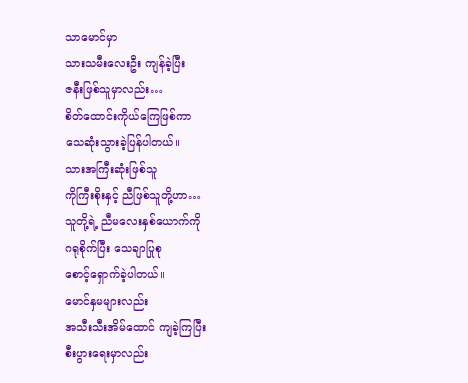သာမောင်မှာ
သားသမီးလေးဦး ကျန်ခဲ့ပြီး
ဇနီးဖြစ်သူမှာလည်း…
စိတ်ထောင်းကိုယ်ကြေဖြစ်ကာ
သေဆုံးသွားခဲ့ပြန်ပါတယ်။
သားအကြီးဆုံးဖြစ်သူ
ကိုကြီးစိုးနှင့် ညီဖြစ်သူတို့ဟာ…
သူတို့ရဲ့ ညီမလေးနှစ်ယောက်ကို
ဂရုစိုက်ပြီး သေချာပြုစု
စောင့်ရှောက်ခဲ့ပါတယ်။
မောင်နှမများလည်း
အသီးသီးအိမ်ထောင် ကျခဲ့ကြပြီး
စီးပွားရေးမှာလည်း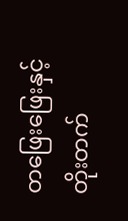တဖြေးဖြေးနှင့်
တိုးတက်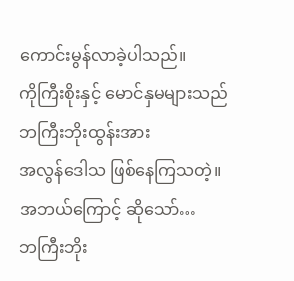ကောင်းမွန်လာခဲ့ပါသည်။
ကိုကြီးစိုးနှင့် မောင်နှမများသည်
ဘကြီးဘိုးထွန်းအား
အလွန်ဒေါသ ဖြစ်နေကြသတဲ့။
အဘယ်ကြောင့် ဆိုသော်…
ဘကြီးဘိုး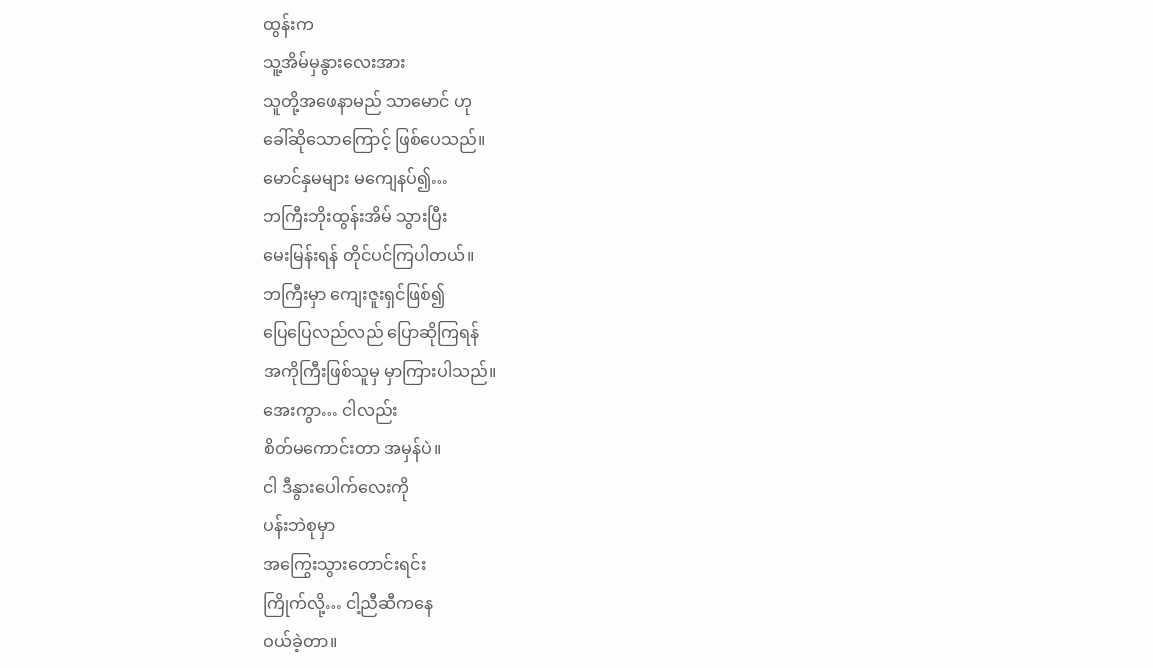ထွန်းက
သူ့အိမ်မှနွားလေးအား
သူတို့အဖေနာမည် သာမောင် ဟု
ခေါ်ဆိုသောကြောင့် ဖြစ်ပေသည်။
မောင်နှမများ မကျေနပ်၍…
ဘကြီးဘိုးထွန်းအိမ် သွားပြီး
မေးမြန်းရန် တိုင်ပင်ကြပါတယ်။
ဘကြီးမှာ ကျေးဇူးရှင်ဖြစ်၍
ပြေပြေလည်လည် ပြောဆိုကြရန်
အကိုကြီးဖြစ်သူမှ မှာကြားပါသည်။
အေးကွာ… ငါလည်း
စိတ်မကောင်းတာ အမှန်ပဲ။
ငါ ဒီနွားပေါက်လေးကို
ပန်းဘဲစုမှာ
အကြွေးသွားတောင်းရင်း
ကြိုက်လို့… ငါ့ညီဆီကနေ
ဝယ်ခဲ့တာ။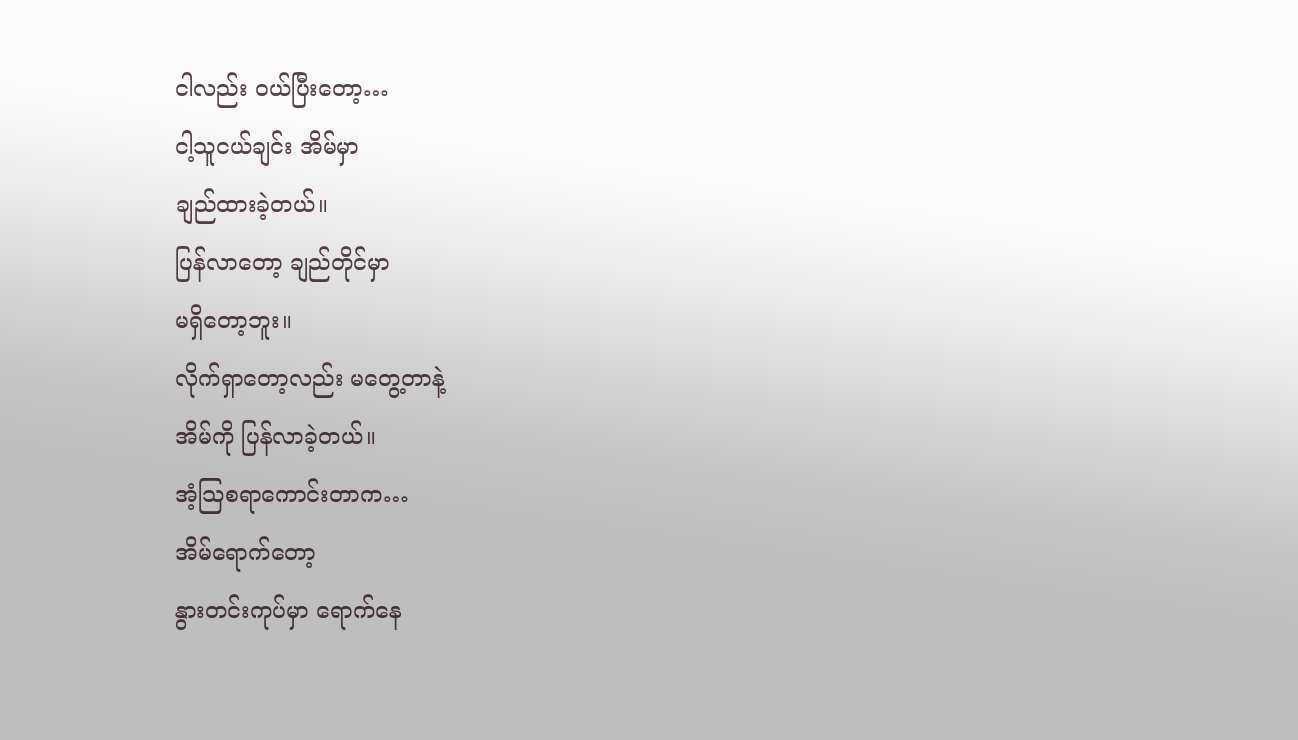ငါလည်း ဝယ်ပြီးတော့…
ငါ့သူငယ်ချင်း အိမ်မှာ
ချည်ထားခဲ့တယ်။
ပြန်လာတော့ ချည်တိုင်မှာ
မရှိတော့ဘူး။
လိုက်ရှာတော့လည်း မတွေ့တာနဲ့
အိမ်ကို ပြန်လာခဲ့တယ်။
အံ့သြစရာကောင်းတာက…
အိမ်ရောက်တော့
နွားတင်းကုပ်မှာ ရောက်နေ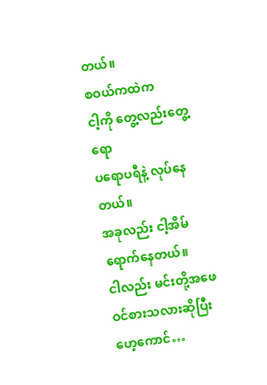တယ်။
စဝယ်ကထဲက
ငါ့ကို တွေ့လည်းတွေ့ရော
ပရောပရီနဲ့ လုပ်နေတယ်။
အခုလည်း ငါ့အိမ်ရောက်နေတယ်။
ငါလည်း မင်းတို့အဖေ
ဝင်စားသလားဆိုပြီး
ဟေ့ကောင်…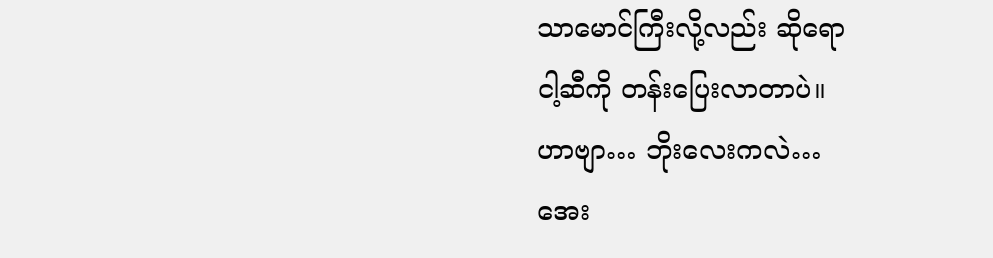သာမောင်ကြီးလို့လည်း ဆိုရော
ငါ့ဆီကို တန်းပြေးလာတာပဲ။
ဟာဗျာ… ဘိုးလေးကလဲ…
အေး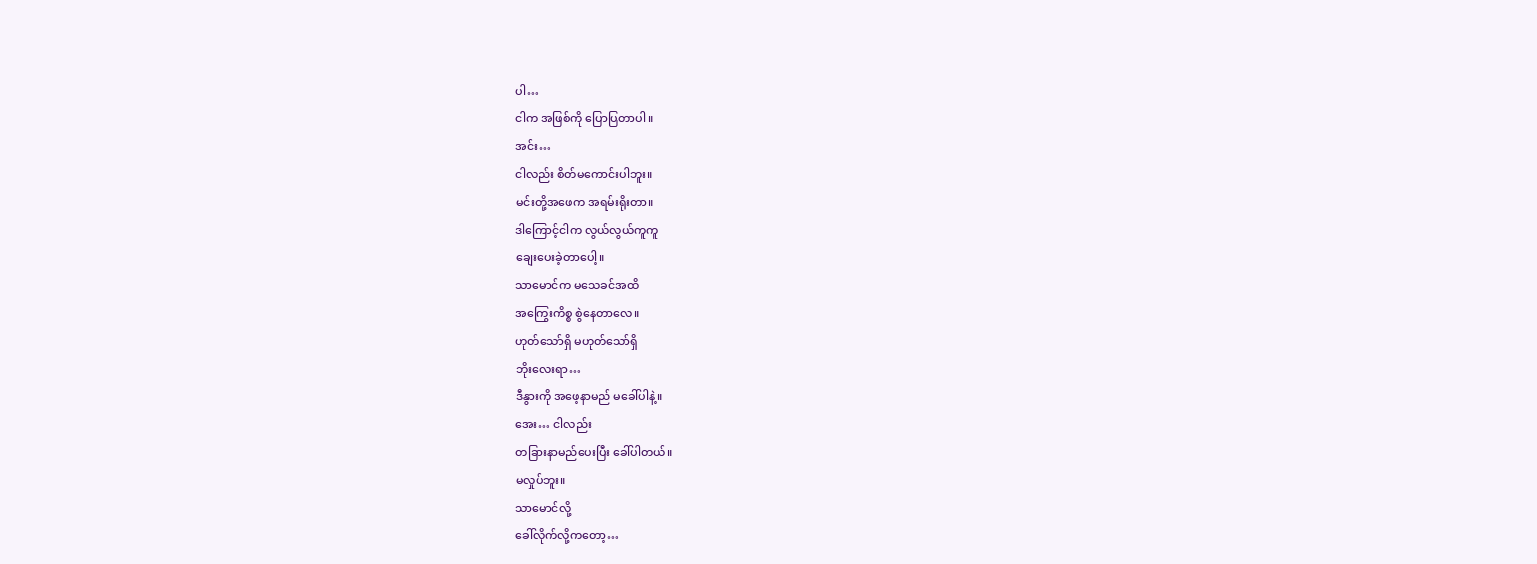ပါ…
ငါက အဖြစ်ကို ပြောပြတာပါ။
အင်း…
ငါလည်း စိတ်မကောင်းပါဘူး။
မင်းတို့အဖေက အရမ်းရိုးတာ။
ဒါကြောင့်ငါက လွယ်လွယ်ကူကူ
ချေးပေးခဲ့တာပေါ့။
သာမောင်က မသေခင်အထိ
အကြွေးကိစ္စ စွဲနေတာလေ။
ဟုတ်သော်ရှိ မဟုတ်သော်ရှိ
ဘိုးလေးရာ…
ဒီနွားကို အဖေ့နာမည် မခေါ်ပါနဲ့။
အေး… ငါလည်း
တခြားနာမည်ပေးပြီး ခေါ်ပါတယ်။
မလှုပ်ဘူး။
သာမောင်လို့
ခေါ်လိုက်လို့ကတော့…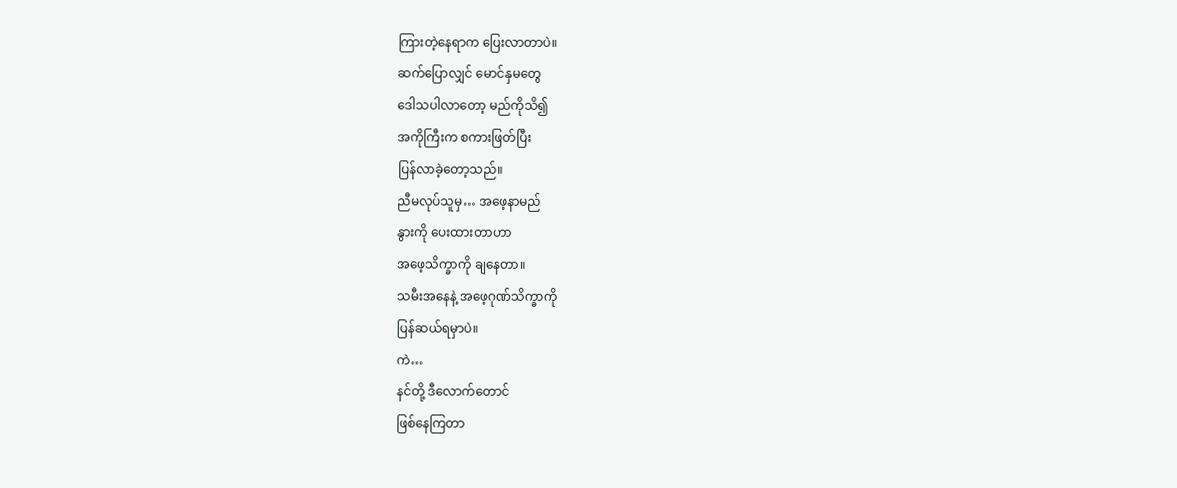ကြားတဲ့နေရာက ပြေးလာတာပဲ။
ဆက်ပြောလျှင် မောင်နှမတွေ
ဒေါသပါလာတော့ မည်ကိုသိ၍
အကိုကြီးက စကားဖြတ်ပြီး
ပြန်လာခဲ့တော့သည်။
ညီမလုပ်သူမှ… အဖေ့နာမည်
နွားကို ပေးထားတာဟာ
အဖေ့သိက္ခာကို ချနေတာ။
သမီးအနေနဲ့ အဖေ့ဂုဏ်သိက္ခာကို
ပြန်ဆယ်ရမှာပဲ။
ကဲ…
နင်တို့ ဒီလောက်တောင်
ဖြစ်နေကြတာ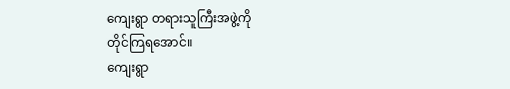ကျေးရွာ တရားသူကြီးအဖွဲ့ကို
တိုင်ကြရအောင်။
ကျေးရွာ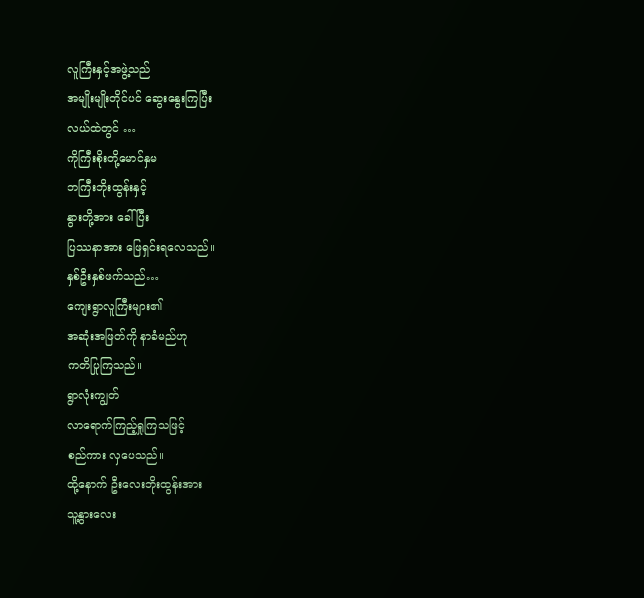လူကြီးနှင့်အဖွဲ့သည်
အမျိုးမျိုးတိုင်ပင် ဆွေးနွေးကြပြီး
လယ်ထဲတွင် …
ကိုကြီးစိုးတို့မောင်နှမ
ဘကြီးဘိုးထွန်းနှင့်
နွားတို့အား ခေါ်ပြီး
ပြဿနာအား ဖြေရှင်းရလေသည်။
နှစ်ဦးနှစ်ဖက်သည်…
ကျေးရွာလူကြီးများ၏
အဆုံးအဖြတ်ကို နာခံမည်ဟု
ကတိပြုကြသည်။
ရွာလုံးကျွတ်
လာရောက်ကြည့်ရှုကြသဖြင့်
စည်ကား လှပေသည်။
ထို့နောက် ဦးလေးဘိုးထွန်းအား
သူ့နွားလေး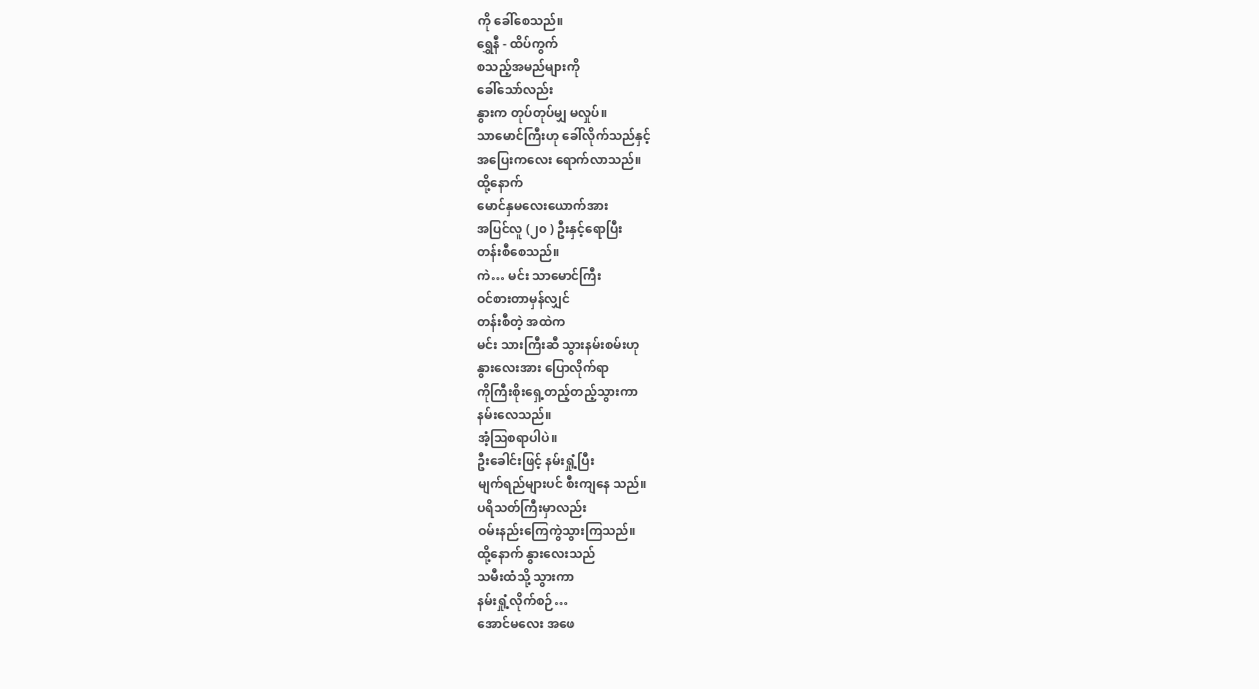ကို ခေါ်စေသည်။
ရွှေနီ - ထိပ်ကွက်
စသည့်အမည်များကို
ခေါ်သော်လည်း
နွားက တုပ်တုပ်မျှ မလှုပ်။
သာမောင်ကြီးဟု ခေါ်လိုက်သည်နှင့်
အပြေးကလေး ရောက်လာသည်။
ထို့နောက်
မောင်နှမလေးယောက်အား
အပြင်လူ (၂၀ ) ဦးနှင့်ရောပြီး
တန်းစီစေသည်။
ကဲ… မင်း သာမောင်ကြီး
ဝင်စားတာမှန်လျှင်
တန်းစီတဲ့ အထဲက
မင်း သားကြီးဆီ သွားနမ်းစမ်းဟု
နွားလေးအား ပြောလိုက်ရာ
ကိုကြီးစိုးရှေ့တည့်တည့်သွားကာ
နမ်းလေသည်။
အံ့သြစရာပါပဲ။
ဦးခေါင်းဖြင့် နမ်းရှုံ့ပြီး
မျက်ရည်များပင် စီးကျနေ သည်။
ပရိသတ်ကြီးမှာလည်း
ဝမ်းနည်းကြေကွဲသွားကြသည်။
ထို့နောက် နွားလေးသည်
သမီးထံသို့ သွားကာ
နမ်းရှုံ့လိုက်စဉ်…
အောင်မလေး အဖေ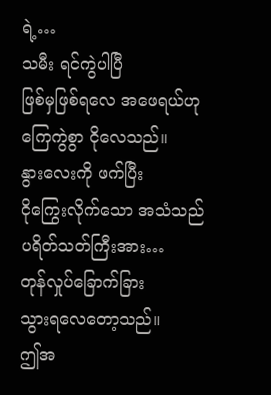ရဲ့…
သမီး ရင်ကွဲပါပြီ
ဖြစ်မှဖြစ်ရလေ အဖေရယ်ဟု
ကြေကွဲစွာ ငိုလေသည်။
နွားလေးကို ဖက်ပြီး
ငိုကြွေးလိုက်သော အသံသည်
ပရိတ်သတ်ကြီးအား…
တုန်လှုပ်ခြောက်ခြား
သွားရလေတော့သည်။
ဤအ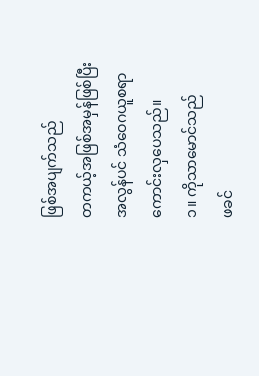ဖြစ်အပျက်သည်
တကယ့်အဖြစ်အမှန်ဖြစ်ပြီး
အလွန်ပင် သံဝေဂယူစရာ
ကောင်းလှပေသည်။
၁။ ကိုသာမောင်သည်
ဖခင်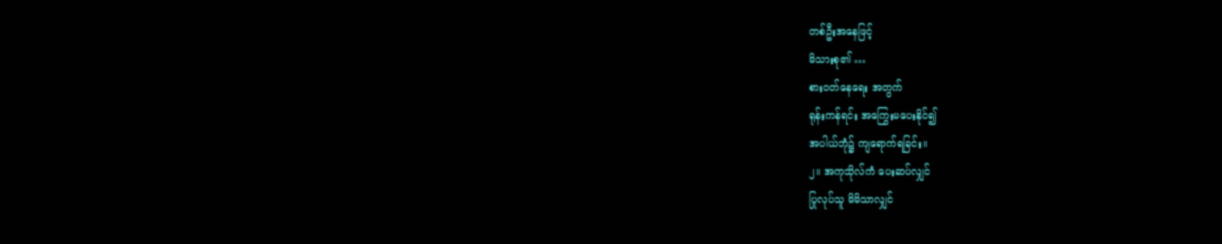တစ်ဦးအနေဖြင့်
မိသားစု၏ …
စားဝတ်နေရေး အတွက်
ရုန်းကန်ရင်း အကြွေးမပေးနိုင်၍
အပါယ်ဘုံ၌ ကျရောက်ရခြင်း။
၂။ အကုသိုလ်ကံ ပေးဆပ်လျှင်
ပြုလုပ်သူ မိမိသာလျှင်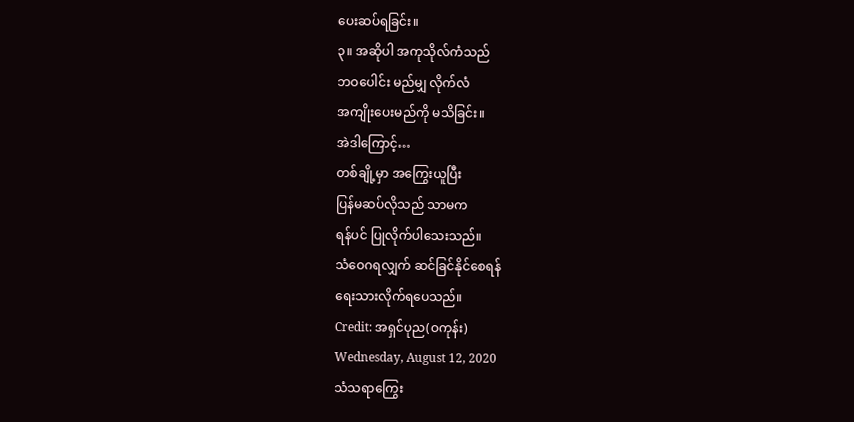ပေးဆပ်ရခြင်း။
၃။ အဆိုပါ အကုသိုလ်ကံသည်
ဘဝပေါင်း မည်မျှ လိုက်လံ
အကျိုးပေးမည်ကို မသိခြင်း။
အဲဒါကြောင့်…
တစ်ချို့မှာ အကြွေးယူပြီး
ပြန်မဆပ်လိုသည် သာမက
ရန်ပင် ပြုလိုက်ပါသေးသည်။
သံဝေဂရလျှက် ဆင်ခြင်နိုင်စေရန်
ရေးသားလိုက်ရပေသည်။
Credit: အရှင်ပုည(ဝကုန်း)
Wednesday, August 12, 2020
သံသရာကြွေး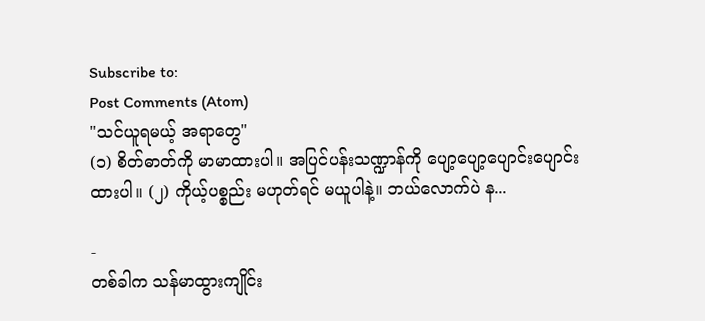Subscribe to:
Post Comments (Atom)
"သင်ယူရမယ့် အရာတွေ"
(၁) စိတ်ဓာတ်ကို မာမာထားပါ။ အပြင်ပန်းသဏ္ဍာန်ကို ပျော့ပျော့ပျောင်းပျောင်းထားပါ။ (၂) ကိုယ့်ပစ္စည်း မဟုတ်ရင် မယူပါနဲ့။ ဘယ်လောက်ပဲ န...

-
တစ်ခါက သန်မာထွားကျိုင်း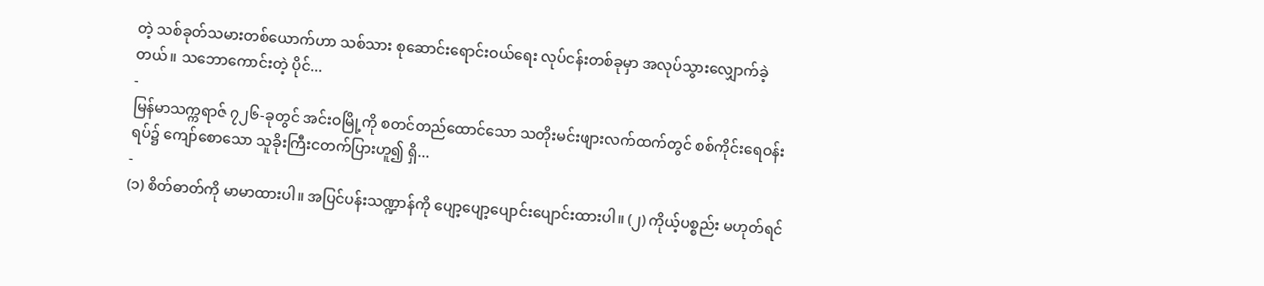တဲ့ သစ်ခုတ်သမားတစ်ယောက်ဟာ သစ်သား စုဆောင်းရောင်းဝယ်ရေး လုပ်ငန်းတစ်ခုမှာ အလုပ်သွားလျှောက်ခဲ့တယ်။ သဘောကောင်းတဲ့ ပိုင်...
-
မြန်မာသက္ကရာဇ် ၇၂၆-ခုတွင် အင်းဝမြို့ကို စတင်တည်ထောင်သော သတိုးမင်းဖျားလက်ထက်တွင် စစ်ကိုင်းရေဝန်းရပ်၌ ကျော်စောသော သူခိုးကြီးငတက်ပြားဟူ၍ ရှိ...
-
(၁) စိတ်ဓာတ်ကို မာမာထားပါ။ အပြင်ပန်းသဏ္ဍာန်ကို ပျော့ပျော့ပျောင်းပျောင်းထားပါ။ (၂) ကိုယ့်ပစ္စည်း မဟုတ်ရင်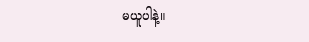မယူပါနဲ့။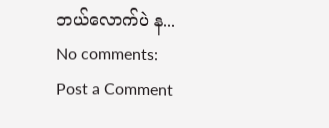ဘယ်လောက်ပဲ န...
No comments:
Post a Comment